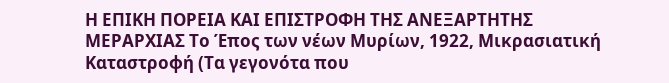Η ΕΠΙΚΗ ΠΟΡΕΙΑ ΚΑΙ ΕΠΙΣΤΡΟΦΗ ΤΗΣ ΑΝΕΞΑΡΤΗΤΗΣ ΜΕΡΑΡΧΙΑΣ Το Έπος των νέων Μυρίων, 1922, Μικρασιατική Καταστροφή (Τα γεγονότα που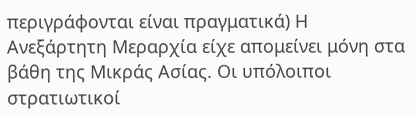περιγράφονται είναι πραγματικά) Η Ανεξάρτητη Μεραρχία είχε απομείνει μόνη στα βάθη της Μικράς Ασίας. Οι υπόλοιποι στρατιωτικοί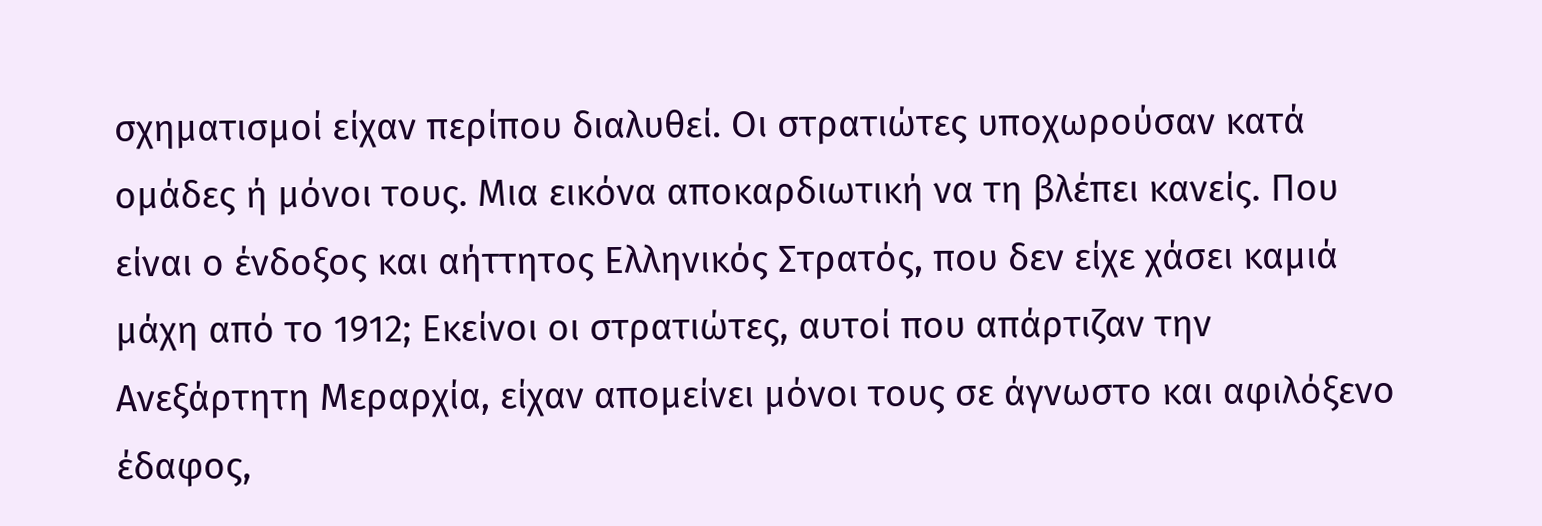σχηματισμοί είχαν περίπου διαλυθεί. Οι στρατιώτες υποχωρούσαν κατά ομάδες ή μόνοι τους. Μια εικόνα αποκαρδιωτική να τη βλέπει κανείς. Που είναι ο ένδοξος και αήττητος Ελληνικός Στρατός, που δεν είχε χάσει καμιά μάχη από το 1912; Εκείνοι οι στρατιώτες, αυτοί που απάρτιζαν την Ανεξάρτητη Μεραρχία, είχαν απομείνει μόνοι τους σε άγνωστο και αφιλόξενο έδαφος,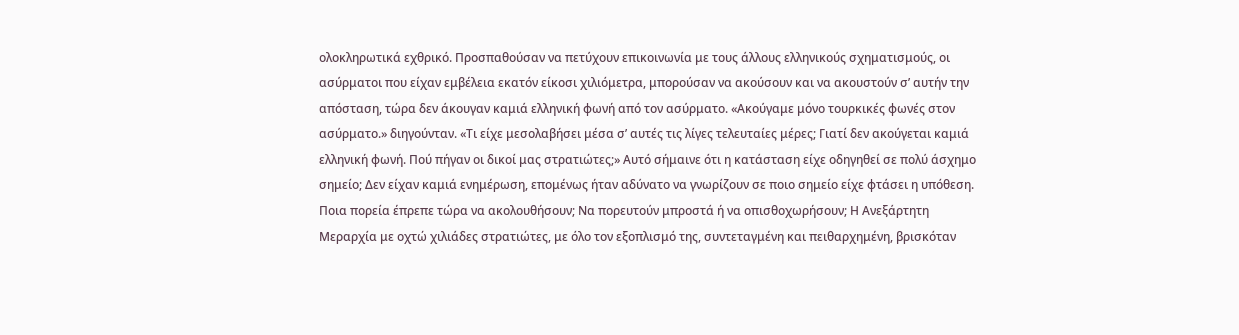ολοκληρωτικά εχθρικό. Προσπαθούσαν να πετύχουν επικοινωνία με τους άλλους ελληνικούς σχηματισμούς, οι ασύρματοι που είχαν εμβέλεια εκατόν είκοσι χιλιόμετρα, μπορούσαν να ακούσουν και να ακουστούν σ’ αυτήν την απόσταση, τώρα δεν άκουγαν καμιά ελληνική φωνή από τον ασύρματο. «Ακούγαμε μόνο τουρκικές φωνές στον ασύρματο.» διηγούνταν. «Τι είχε μεσολαβήσει μέσα σ’ αυτές τις λίγες τελευταίες μέρες; Γιατί δεν ακούγεται καμιά ελληνική φωνή. Πού πήγαν οι δικοί μας στρατιώτες;» Αυτό σήμαινε ότι η κατάσταση είχε οδηγηθεί σε πολύ άσχημο σημείο; Δεν είχαν καμιά ενημέρωση, επομένως ήταν αδύνατο να γνωρίζουν σε ποιο σημείο είχε φτάσει η υπόθεση. Ποια πορεία έπρεπε τώρα να ακολουθήσουν; Να πορευτούν μπροστά ή να οπισθοχωρήσουν; Η Ανεξάρτητη Μεραρχία με οχτώ χιλιάδες στρατιώτες, με όλο τον εξοπλισμό της, συντεταγμένη και πειθαρχημένη, βρισκόταν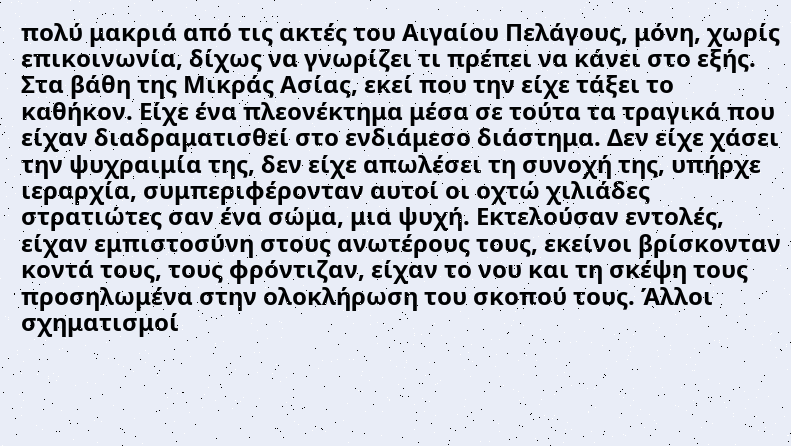πολύ μακριά από τις ακτές του Αιγαίου Πελάγους, μόνη, χωρίς επικοινωνία, δίχως να γνωρίζει τι πρέπει να κάνει στο εξής. Στα βάθη της Μικράς Ασίας, εκεί που την είχε τάξει το καθήκον. Είχε ένα πλεονέκτημα μέσα σε τούτα τα τραγικά που είχαν διαδραματισθεί στο ενδιάμεσο διάστημα. Δεν είχε χάσει την ψυχραιμία της, δεν είχε απωλέσει τη συνοχή της, υπήρχε ιεραρχία, συμπεριφέρονταν αυτοί οι οχτώ χιλιάδες στρατιώτες σαν ένα σώμα, μια ψυχή. Εκτελούσαν εντολές, είχαν εμπιστοσύνη στους ανωτέρους τους, εκείνοι βρίσκονταν κοντά τους, τους φρόντιζαν, είχαν το νου και τη σκέψη τους προσηλωμένα στην ολοκλήρωση του σκοπού τους. Άλλοι σχηματισμοί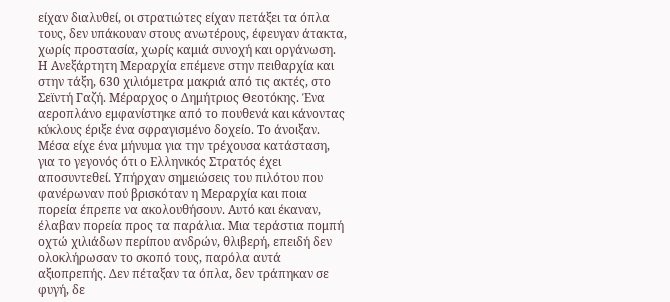είχαν διαλυθεί, οι στρατιώτες είχαν πετάξει τα όπλα τους, δεν υπάκουαν στους ανωτέρους, έφευγαν άτακτα, χωρίς προστασία, χωρίς καμιά συνοχή και οργάνωση. Η Ανεξάρτητη Μεραρχία επέμενε στην πειθαρχία και στην τάξη, 630 χιλιόμετρα μακριά από τις ακτές, στο Σεϊντή Γαζή. Μέραρχος ο Δημήτριος Θεοτόκης. Ένα αεροπλάνο εμφανίστηκε από το πουθενά και κάνοντας κύκλους έριξε ένα σφραγισμένο δοχείο. Το άνοιξαν. Μέσα είχε ένα μήνυμα για την τρέχουσα κατάσταση, για το γεγονός ότι ο Ελληνικός Στρατός έχει αποσυντεθεί. Υπήρχαν σημειώσεις του πιλότου που φανέρωναν πού βρισκόταν η Μεραρχία και ποια πορεία έπρεπε να ακολουθήσουν. Αυτό και έκαναν, έλαβαν πορεία προς τα παράλια. Μια τεράστια πομπή οχτώ χιλιάδων περίπου ανδρών, θλιβερή, επειδή δεν ολοκλήρωσαν το σκοπό τους, παρόλα αυτά αξιοπρεπής. Δεν πέταξαν τα όπλα, δεν τράπηκαν σε φυγή, δε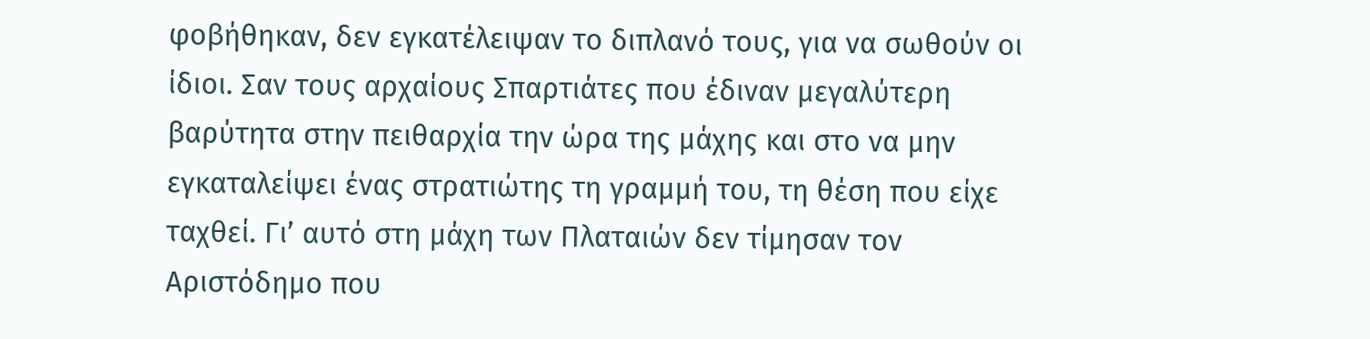φοβήθηκαν, δεν εγκατέλειψαν το διπλανό τους, για να σωθούν οι ίδιοι. Σαν τους αρχαίους Σπαρτιάτες που έδιναν μεγαλύτερη βαρύτητα στην πειθαρχία την ώρα της μάχης και στο να μην εγκαταλείψει ένας στρατιώτης τη γραμμή του, τη θέση που είχε ταχθεί. Γι’ αυτό στη μάχη των Πλαταιών δεν τίμησαν τον Αριστόδημο που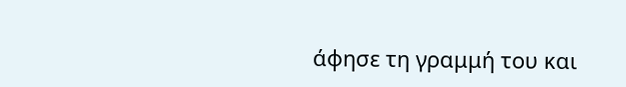άφησε τη γραμμή του και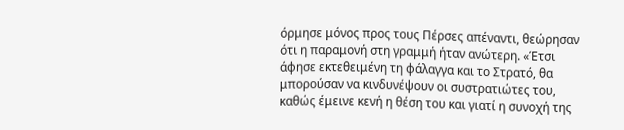όρμησε μόνος προς τους Πέρσες απέναντι, θεώρησαν ότι η παραμονή στη γραμμή ήταν ανώτερη. «Έτσι άφησε εκτεθειμένη τη φάλαγγα και το Στρατό, θα μπορούσαν να κινδυνέψουν οι συστρατιώτες του, καθώς έμεινε κενή η θέση του και γιατί η συνοχή της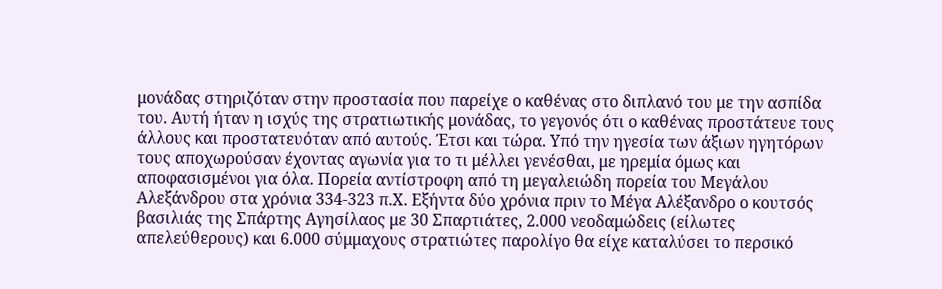μονάδας στηριζόταν στην προστασία που παρείχε ο καθένας στο διπλανό του με την ασπίδα του. Αυτή ήταν η ισχύς της στρατιωτικής μονάδας, το γεγονός ότι ο καθένας προστάτευε τους άλλους και προστατευόταν από αυτούς. Έτσι και τώρα. Υπό την ηγεσία των άξιων ηγητόρων τους αποχωρούσαν έχοντας αγωνία για το τι μέλλει γενέσθαι, με ηρεμία όμως και αποφασισμένοι για όλα. Πορεία αντίστροφη από τη μεγαλειώδη πορεία του Μεγάλου Αλεξάνδρου στα χρόνια 334-323 π.Χ. Εξήντα δύο χρόνια πριν το Μέγα Αλέξανδρο ο κουτσός βασιλιάς της Σπάρτης Αγησίλαος με 30 Σπαρτιάτες, 2.000 νεοδαμώδεις (είλωτες απελεύθερους) και 6.000 σύμμαχους στρατιώτες παρολίγο θα είχε καταλύσει το περσικό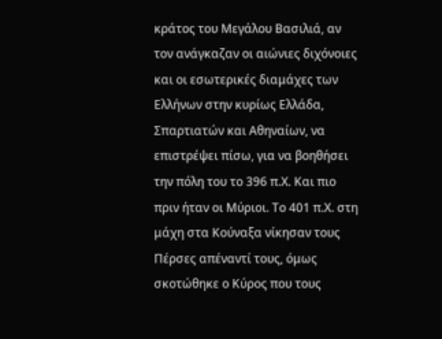κράτος του Μεγάλου Βασιλιά, αν τον ανάγκαζαν οι αιώνιες διχόνοιες και οι εσωτερικές διαμάχες των Ελλήνων στην κυρίως Ελλάδα, Σπαρτιατών και Αθηναίων, να επιστρέψει πίσω, για να βοηθήσει την πόλη του το 396 π.Χ. Και πιο πριν ήταν οι Μύριοι. Το 401 π.Χ. στη μάχη στα Κούναξα νίκησαν τους Πέρσες απέναντί τους, όμως σκοτώθηκε ο Κύρος που τους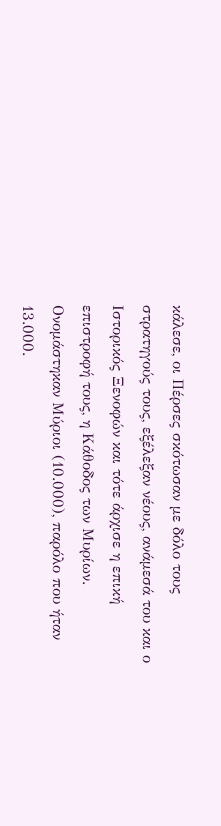κάλεσε, οι Πέρσες σκότωσαν με δόλο τους στρατηγούς τους, εξέλεξαν νέους, ανάμεσά του και ο Ιστορικός Ξενοφών και τότε άρχισε η επική επιστροφή τους, η Κάθοδος των Μυρίων. Ονομάστηκαν Μύριοι (10.000), παρόλο που ήταν 13.000.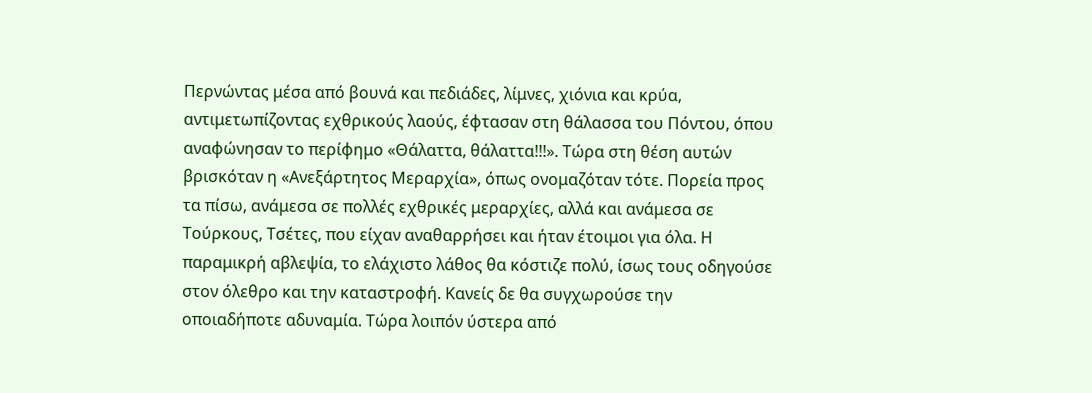Περνώντας μέσα από βουνά και πεδιάδες, λίμνες, χιόνια και κρύα, αντιμετωπίζοντας εχθρικούς λαούς, έφτασαν στη θάλασσα του Πόντου, όπου αναφώνησαν το περίφημο «Θάλαττα, θάλαττα!!!». Τώρα στη θέση αυτών βρισκόταν η «Ανεξάρτητος Μεραρχία», όπως ονομαζόταν τότε. Πορεία προς τα πίσω, ανάμεσα σε πολλές εχθρικές μεραρχίες, αλλά και ανάμεσα σε Τούρκους, Τσέτες, που είχαν αναθαρρήσει και ήταν έτοιμοι για όλα. Η παραμικρή αβλεψία, το ελάχιστο λάθος θα κόστιζε πολύ, ίσως τους οδηγούσε στον όλεθρο και την καταστροφή. Κανείς δε θα συγχωρούσε την οποιαδήποτε αδυναμία. Τώρα λοιπόν ύστερα από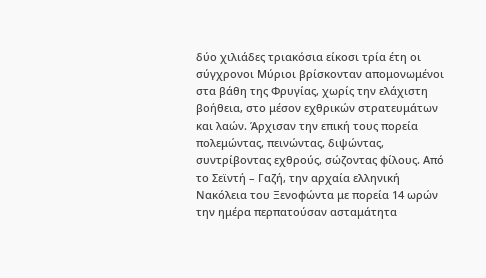δύο χιλιάδες τριακόσια είκοσι τρία έτη οι σύγχρονοι Μύριοι βρίσκονταν απομονωμένοι στα βάθη της Φρυγίας, χωρίς την ελάχιστη βοήθεια, στο μέσον εχθρικών στρατευμάτων και λαών. Άρχισαν την επική τους πορεία πολεμώντας, πεινώντας, διψώντας, συντρίβοντας εχθρούς, σώζοντας φίλους. Από το Σεϊντή – Γαζή, την αρχαία ελληνική Νακόλεια του Ξενοφώντα με πορεία 14 ωρών την ημέρα περπατούσαν ασταμάτητα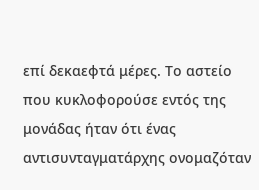επί δεκαεφτά μέρες. Το αστείο που κυκλοφορούσε εντός της μονάδας ήταν ότι ένας αντισυνταγματάρχης ονομαζόταν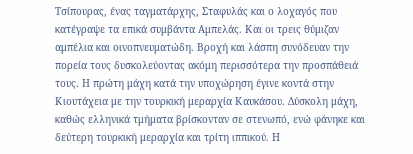Τσίπουρας, ένας ταγματάρχης, Σταφυλάς και ο λοχαγός που κατέγραψε τα επικά συμβάντα Αμπελάς. Και οι τρεις θύμιζαν αμπέλια και οινοπνευματώδη. Βροχή και λάσπη συνόδευαν την πορεία τους δυσκολεύοντας ακόμη περισσότερα την προσπάθειά τους. Η πρώτη μάχη κατά την υποχώρηση έγινε κοντά στην Κιουτάχεια με την τουρκική μεραρχία Καυκάσου. Δύσκολη μάχη, καθώς ελληνικά τμήματα βρίσκονταν σε στενωπό, ενώ φάνηκε και δεύτερη τουρκική μεραρχία και τρίτη ιππικού. Η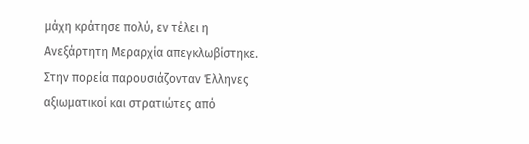μάχη κράτησε πολύ, εν τέλει η Ανεξάρτητη Μεραρχία απεγκλωβίστηκε. Στην πορεία παρουσιάζονταν Έλληνες αξιωματικοί και στρατιώτες από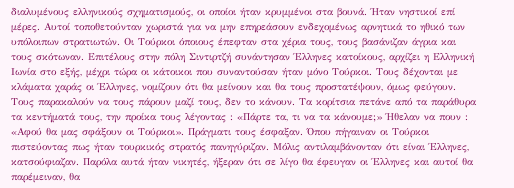διαλυμένους ελληνικούς σχηματισμούς, οι οποίοι ήταν κρυμμένοι στα βουνά. Ήταν νηστικοί επί μέρες. Αυτοί τοποθετούνταν χωριστά για να μην επηρεάσουν ενδεχομένως αρνητικά το ηθικό των υπόλοιπων στρατιωτών. Οι Τούρκοι όποιους έπεφταν στα χέρια τους, τους βασάνιζαν άγρια και τους σκότωναν. Επιτέλους στην πόλη Σιντιρτζή συνάντησαν Έλληνες κατοίκους, αρχίζει η Ελληνική Ιωνία στο εξής, μέχρι τώρα οι κάτοικοι που συναντούσαν ήταν μόνο Τούρκοι. Τους δέχονται με κλάματα χαράς οι Έλληνες, νομίζουν ότι θα μείνουν και θα τους προστατέψουν, όμως φεύγουν. Τους παρακαλούν να τους πάρουν μαζί τους, δεν το κάνουν. Τα κορίτσια πετάνε από τα παράθυρα τα κεντήματά τους, την προίκα τους λέγοντας : «Πάρτε τα, τι να τα κάνουμε;» Ήθελαν να πουν : «Αφού θα μας σφάξουν οι Τούρκοι». Πράγματι τους έσφαξαν. Όπου πήγαιναν οι Τούρκοι πιστεύοντας πως ήταν τουρκικός στρατός πανηγύριζαν. Μόλις αντιλαμβάνονταν ότι είναι Έλληνες, κατσούφιαζαν. Παρόλα αυτά ήταν νικητές, ήξεραν ότι σε λίγο θα έφευγαν οι Έλληνες και αυτοί θα παρέμειναν, θα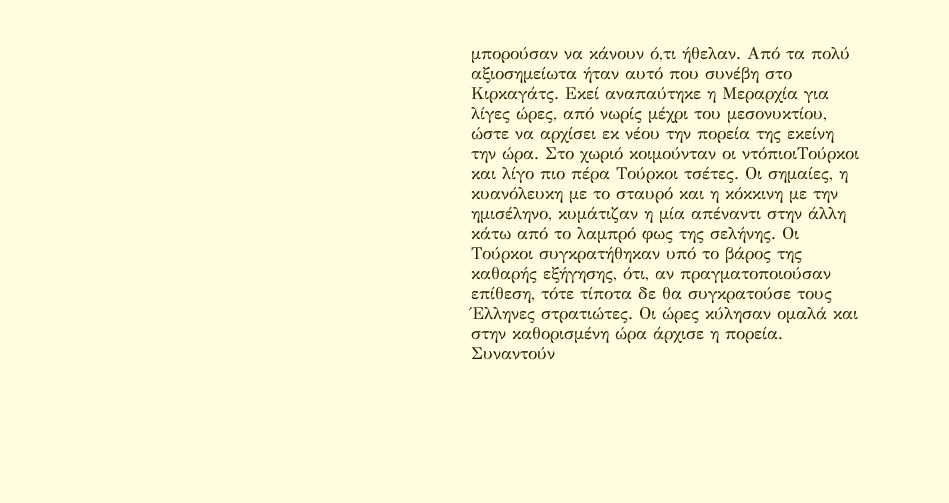μπορούσαν να κάνουν ό,τι ήθελαν. Από τα πολύ αξιοσημείωτα ήταν αυτό που συνέβη στο Κιρκαγάτς. Εκεί αναπαύτηκε η Μεραρχία για λίγες ώρες, από νωρίς μέχρι του μεσονυκτίου, ώστε να αρχίσει εκ νέου την πορεία της εκείνη την ώρα. Στο χωριό κοιμούνταν οι ντόπιοιΤούρκοι και λίγο πιο πέρα Τούρκοι τσέτες. Οι σημαίες, η κυανόλευκη με το σταυρό και η κόκκινη με την ημισέληνο, κυμάτιζαν η μία απέναντι στην άλλη κάτω από το λαμπρό φως της σελήνης. Οι Τούρκοι συγκρατήθηκαν υπό το βάρος της καθαρής εξήγησης, ότι, αν πραγματοποιούσαν επίθεση, τότε τίποτα δε θα συγκρατούσε τους Έλληνες στρατιώτες. Οι ώρες κύλησαν ομαλά και στην καθορισμένη ώρα άρχισε η πορεία. Συναντούν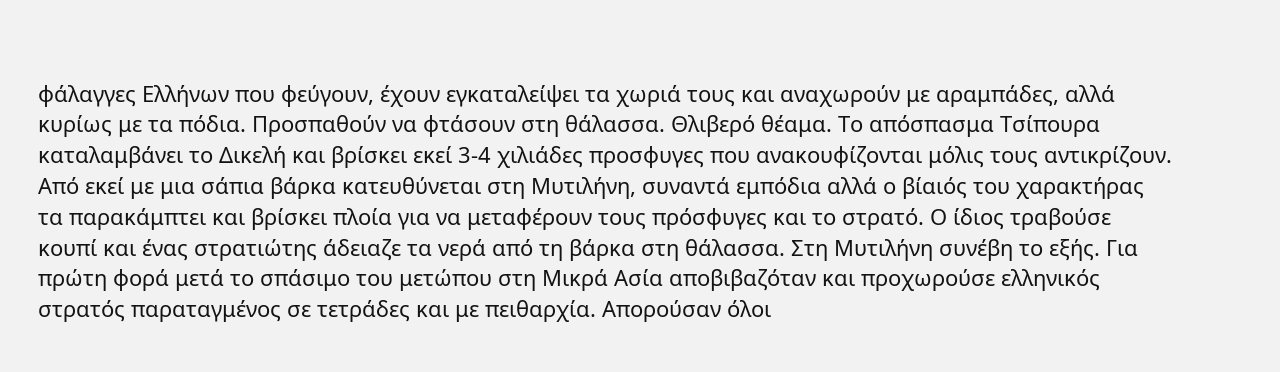φάλαγγες Ελλήνων που φεύγουν, έχουν εγκαταλείψει τα χωριά τους και αναχωρούν με αραμπάδες, αλλά κυρίως με τα πόδια. Προσπαθούν να φτάσουν στη θάλασσα. Θλιβερό θέαμα. Το απόσπασμα Τσίπουρα καταλαμβάνει το Δικελή και βρίσκει εκεί 3-4 χιλιάδες προσφυγες που ανακουφίζονται μόλις τους αντικρίζουν. Από εκεί με μια σάπια βάρκα κατευθύνεται στη Μυτιλήνη, συναντά εμπόδια αλλά ο βίαιός του χαρακτήρας τα παρακάμπτει και βρίσκει πλοία για να μεταφέρουν τους πρόσφυγες και το στρατό. Ο ίδιος τραβούσε κουπί και ένας στρατιώτης άδειαζε τα νερά από τη βάρκα στη θάλασσα. Στη Μυτιλήνη συνέβη το εξής. Για πρώτη φορά μετά το σπάσιμο του μετώπου στη Μικρά Ασία αποβιβαζόταν και προχωρούσε ελληνικός στρατός παραταγμένος σε τετράδες και με πειθαρχία. Απορούσαν όλοι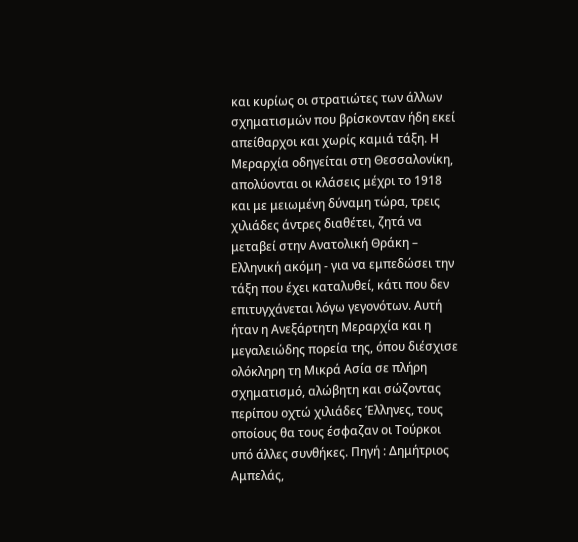και κυρίως οι στρατιώτες των άλλων σχηματισμών που βρίσκονταν ήδη εκεί απείθαρχοι και χωρίς καμιά τάξη. Η Μεραρχία οδηγείται στη Θεσσαλονίκη, απολύονται οι κλάσεις μέχρι το 1918 και με μειωμένη δύναμη τώρα, τρεις χιλιάδες άντρες διαθέτει, ζητά να μεταβεί στην Ανατολική Θράκη – Ελληνική ακόμη - για να εμπεδώσει την τάξη που έχει καταλυθεί, κάτι που δεν επιτυγχάνεται λόγω γεγονότων. Αυτή ήταν η Ανεξάρτητη Μεραρχία και η μεγαλειώδης πορεία της, όπου διέσχισε ολόκληρη τη Μικρά Ασία σε πλήρη σχηματισμό, αλώβητη και σώζοντας περίπου οχτώ χιλιάδες Έλληνες, τους οποίους θα τους έσφαζαν οι Τούρκοι υπό άλλες συνθήκες. Πηγή : Δημήτριος Αμπελάς,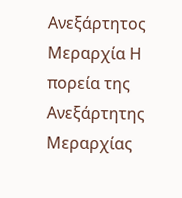Ανεξάρτητος Μεραρχία Η πορεία της Ανεξάρτητης Μεραρχίας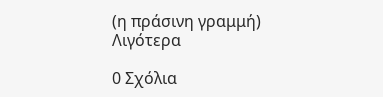(η πράσινη γραμμή) Λιγότερα

0 Σχόλια